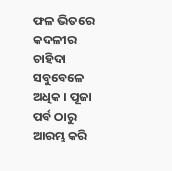ଫଳ ଭିତରେ କଦଳୀର ଚାହିଦା ସବୁବେଳେ ଅଧିକ । ପୂଜା ପର୍ବ ଠାରୁ ଆରମ୍ଭ କରି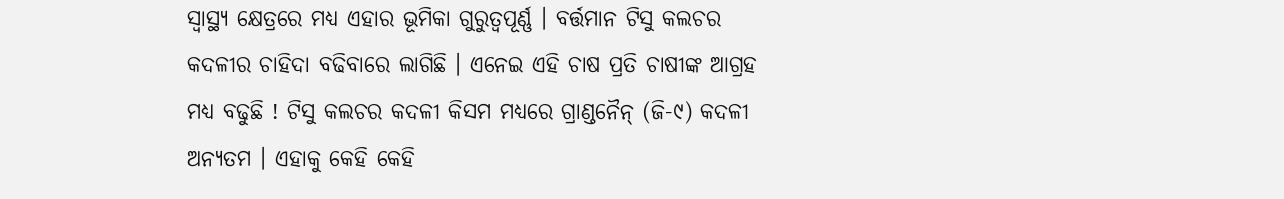ସ୍ୱାସ୍ଥ୍ୟ କ୍ଷେତ୍ରରେ ମଧ୍ୟ ଏହାର ଭୂମିକା ଗୁରୁତ୍ଵପୂର୍ଣ୍ଣ । ବର୍ତ୍ତମାନ ଟିସୁ କଲଚର କଦଳୀର ଚାହିଦା ବଢିବାରେ ଲାଗିଛି । ଏନେଇ ଏହି ଚାଷ ପ୍ରତି ଚାଷୀଙ୍କ ଆଗ୍ରହ ମଧ୍ୟ ବଢୁଛି ! ଟିସୁ କଲଚର କଦଳୀ କିସମ ମଧ୍ୟରେ ଗ୍ରାଣ୍ଡନୈନ୍ (ଜି-୯) କଦଳୀ ଅନ୍ୟତମ । ଏହାକୁ କେହି କେହି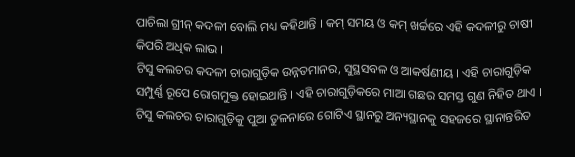ପାଚିଲା ଗ୍ରୀନ୍ କଦଳୀ ବୋଲି ମଧ୍ୟ କହିଥାନ୍ତି । କମ୍ ସମୟ ଓ କମ୍ ଖର୍ଚ୍ଚରେ ଏହି କଦଳୀରୁ ଚାଷୀ କିପରି ଅଧିକ ଲାଭ ।
ଟିସୁ କଲଚର କଦଳୀ ଚାରାଗୁଡ଼ିକ ଉନ୍ନତମାନର, ସୁସ୍ଥସବଳ ଓ ଆକର୍ଷଣୀୟ । ଏହି ଚାରାଗୁଡ଼ିକ ସମ୍ପୁର୍ଣ୍ଣ ରୂପେ ରୋଗମୁକ୍ତ ହୋଇଥାନ୍ତି । ଏହି ଚାରାଗୁଡ଼ିକରେ ମାଆ ଗଛର ସମସ୍ତ ଗୁଣ ନିହିତ ଥାଏ ।
ଟିସୁ କଲଚର ଚାରାଗୁଡ଼ିକୁ ପୁଆ ତୁଳନାରେ ଗୋଟିଏ ସ୍ଥାନରୁ ଅନ୍ୟସ୍ଥାନକୁ ସହଜରେ ସ୍ଥାନାନ୍ତରିତ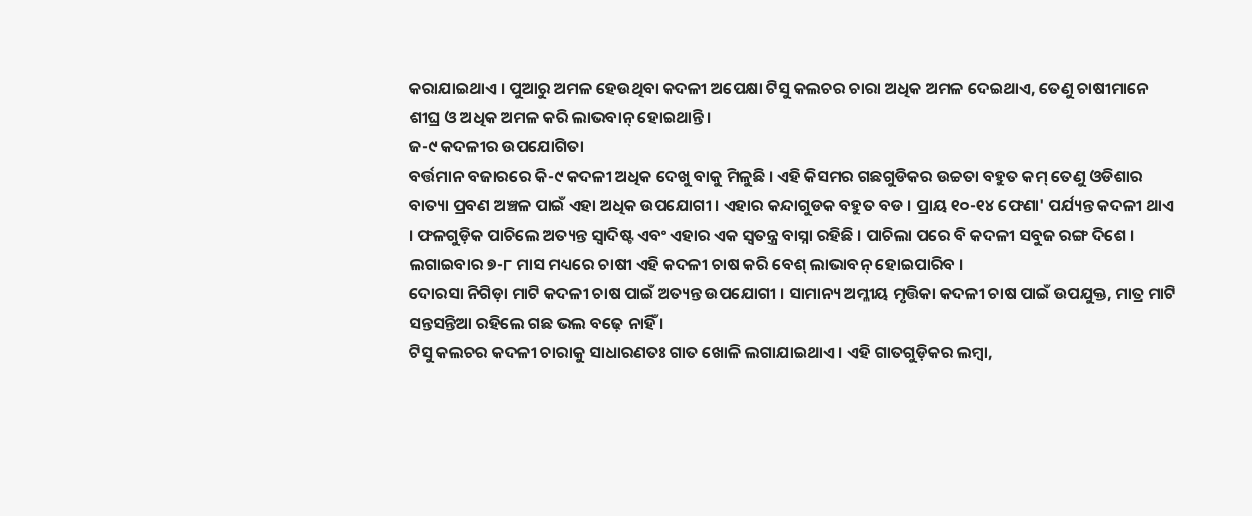କରାଯାଇଥାଏ । ପୁଆରୁ ଅମଳ ହେଉଥିବା କଦଳୀ ଅପେକ୍ଷା ଟିସୁ କଲଚର ଚାରା ଅଧିକ ଅମଳ ଦେଇଥାଏ, ତେଣୁ ଚାଷୀମାନେ ଶୀଘ୍ର ଓ ଅଧିକ ଅମଳ କରି ଲାଭବାନ୍ ହୋଇଥାନ୍ତି।
ଜ-୯ କଦଳୀର ଉପଯୋଗିତା
ବର୍ତ୍ତମାନ ବଜାରରେ କି-୯ କଦଳୀ ଅଧିକ ଦେଖୁ ବାକୁ ମିଳୁଛି । ଏହି କିସମର ଗଛଗୁଡିକର ଉଚ୍ଚତା ବହୁତ କମ୍ ତେଣୁ ଓଡିଶାର ବାତ୍ୟା ପ୍ରବଣ ଅଞ୍ଚଳ ପାଇଁ ଏହା ଅଧିକ ଉପଯୋଗୀ । ଏହାର କନ୍ଦାଗୁଡକ ବହୁତ ବଡ । ପ୍ରାୟ ୧୦-୧୪ ଫେଣା' ପର୍ଯ୍ୟନ୍ତ କଦଳୀ ଥାଏ । ଫଳଗୁଡ଼ିକ ପାଚିଲେ ଅତ୍ୟନ୍ତ ସ୍ଵାଦିଷ୍ଟ ଏବଂ ଏହାର ଏକ ସ୍ଵତନ୍ତ୍ର ବାସ୍ନା ରହିଛି । ପାଚିଲା ପରେ ବି କଦଳୀ ସବୁଜ ରଙ୍ଗ ଦିଶେ । ଲଗାଇବାର ୭-୮ ମାସ ମଧ୍ୟରେ ଚାଷୀ ଏହି କଦଳୀ ଚାଷ କରି ବେଶ୍ ଲାଭାବନ୍ ହୋଇପାରିବ ।
ଦୋରସା ନିଗିଡ଼ା ମାଟି କଦଳୀ ଚାଷ ପାଇଁ ଅତ୍ୟନ୍ତ ଉପଯୋଗୀ । ସାମାନ୍ୟ ଅମ୍ଳୀୟ ମୃତ୍ତିକା କଦଳୀ ଚାଷ ପାଇଁ ଉପଯୁକ୍ତ, ମାତ୍ର ମାଟି ସନ୍ତସନ୍ତିଆ ରହିଲେ ଗଛ ଭଲ ବଢ଼େ ନାହିଁ ।
ଟିସୁ କଲଚର କଦଳୀ ଚାରାକୁ ସାଧାରଣତଃ ଗାତ ଖୋଳି ଲଗାଯାଇଥାଏ । ଏହି ଗାତଗୁଡ଼ିକର ଲମ୍ବା,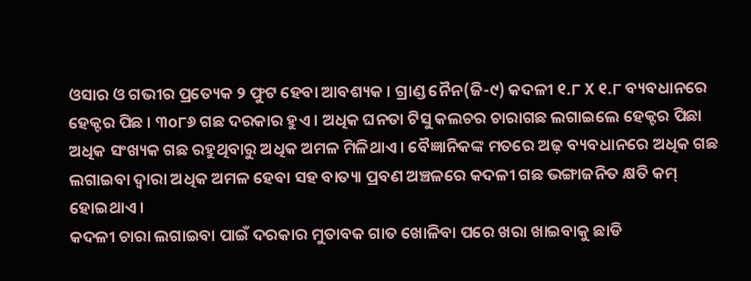ଓସାର ଓ ଗଭୀର ପ୍ରତ୍ୟେକ ୨ ଫୁଟ ହେବା ଆବଶ୍ୟକ । ଗ୍ରାଣ୍ଡ ନୈନ(ଜି-୯) କଦଳୀ ୧.୮ X ୧.୮ ବ୍ୟବଧାନରେ ହେକ୍ଟର ପିଛ । ୩o୮୬ ଗଛ ଦରକାର ହୁଏ । ଅଧିକ ଘନତା ଟିସୁ କଲଚର ଚାରାଗଛ ଲଗାଇଲେ ହେକ୍ଟର ପିଛା ଅଧିକ ସଂଖ୍ୟକ ଗଛ ରହୁଥିବାରୁ ଅଧିକ ଅମଳ ମିଳିଥାଏ । ବୈଜ୍ଞାନିକଙ୍କ ମତରେ ଅଢ଼ ବ୍ୟବଧାନରେ ଅଧିକ ଗଛ ଲଗାଇବା ଦ୍ଵାରା ଅଧିକ ଅମଳ ହେବା ସହ ବାତ୍ୟା ପ୍ରବଣ ଅଞ୍ଚଳରେ କଦଳୀ ଗଛ ଭଙ୍ଗାଜନିତ କ୍ଷତି କମ୍ ହୋଇଥାଏ ।
କଦଳୀ ଚାରା ଲଗାଇବା ପାଇଁ ଦରକାର ମୁତାବକ ଗାତ ଖୋଳିବା ପରେ ଖରା ଖାଇବାକୁ ଛାଡି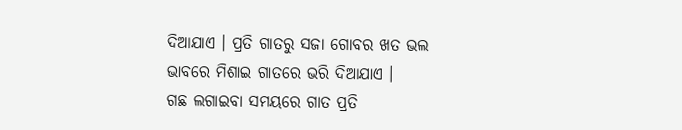ଦିଆଯାଏ । ପ୍ରତି ଗାତରୁ ସଜା ଗୋବର ଖତ ଭଲ ଭାବରେ ମିଶାଇ ଗାତରେ ଭରି ଦିଆଯାଏ ।
ଗଛ ଲଗାଇବା ସମୟରେ ଗାତ ପ୍ରତି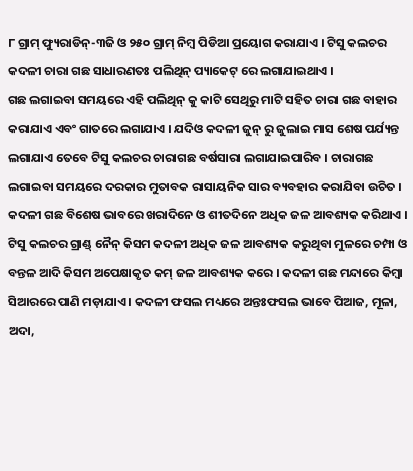୮ ଗ୍ରାମ୍ ଫ୍ୟୁରାଡିନ୍-୩ଜି ଓ ୨୫୦ ଗ୍ରାମ୍ ନିମ୍ବ ପିଡିଆ ପ୍ରୟୋଗ କରାଯାଏ । ଟିସୁ କଲଚର କଦଳୀ ଚାରା ଗଛ ସାଧାରଣତଃ ପଲିଥିନ୍ ପ୍ୟାକେଟ୍ ରେ ଲଗାଯାଇଥାଏ ।
ଗଛ ଲଗାଇବା ସମୟରେ ଏହି ପଲିଥିନ୍ କୁ କାଟି ସେଥିରୁ ମାଟି ସହିତ ଚାରା ଗଛ ବାହାର କରାଯାଏ ଏବଂ ଗାତରେ ଲଗାଯାଏ । ଯଦିଓ କଦଳୀ ଜୁନ୍ ରୁ ଜୁଲାଇ ମାସ ଶେଷ ପର୍ଯ୍ୟନ୍ତ ଲଗାଯାଏ ତେବେ ଟିସୁ କଲଚର ଚାରାଗଛ ବର୍ଷସାରା ଲଗାଯାଇପାରିବ । ଚାରାଗଛ ଲଗାଇବା ସମୟରେ ଦରକାର ମୁତାବକ ରାସାୟନିକ ସାର ବ୍ୟବହାର କରାଯିବା ଉଚିତ ।
କଦଳୀ ଗଛ ବିଶେଷ ଭାବରେ ଖରାଦିନେ ଓ ଶୀତଦିନେ ଅଧିକ ଜଳ ଆବଶ୍ୟକ କରିଥାଏ । ଟିସୁ କଲଚର ଗ୍ରାଣ୍ଡ୍ ନୈନ୍ କିସମ କଦଳୀ ଅଧିକ ଜଳ ଆବଶ୍ୟକ କରୁଥିବା ମୁଳରେ ଚମ୍ପା ଓ ବନ୍ତଳ ଆଦି କିସମ ଅପେକ୍ଷାକୃତ କମ୍ ଜଳ ଆବଶ୍ୟକ କରେ । କଦଳୀ ଗଛ ମନ୍ଦାରେ କିମ୍ବା ସିଆରରେ ପାଣି ମଡ଼ାଯାଏ । କଦଳୀ ଫସଲ ମଧ୍ୟରେ ଅନ୍ତଃଫସଲ ଭାବେ ପିଆଜ, ମୂଳା, ଅଦା,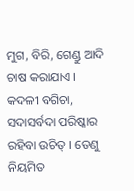ମୁଗ, ବିରି, ଗେଣ୍ଡୁ ଆଦି ଚାଷ କରାଯାଏ । କଦଳୀ ବଗିଚା, ସଦାସର୍ବଦା ପରିଷ୍କାର ରହିବା ଉଚିତ୍ । ତେଣୁ ନିୟମିତ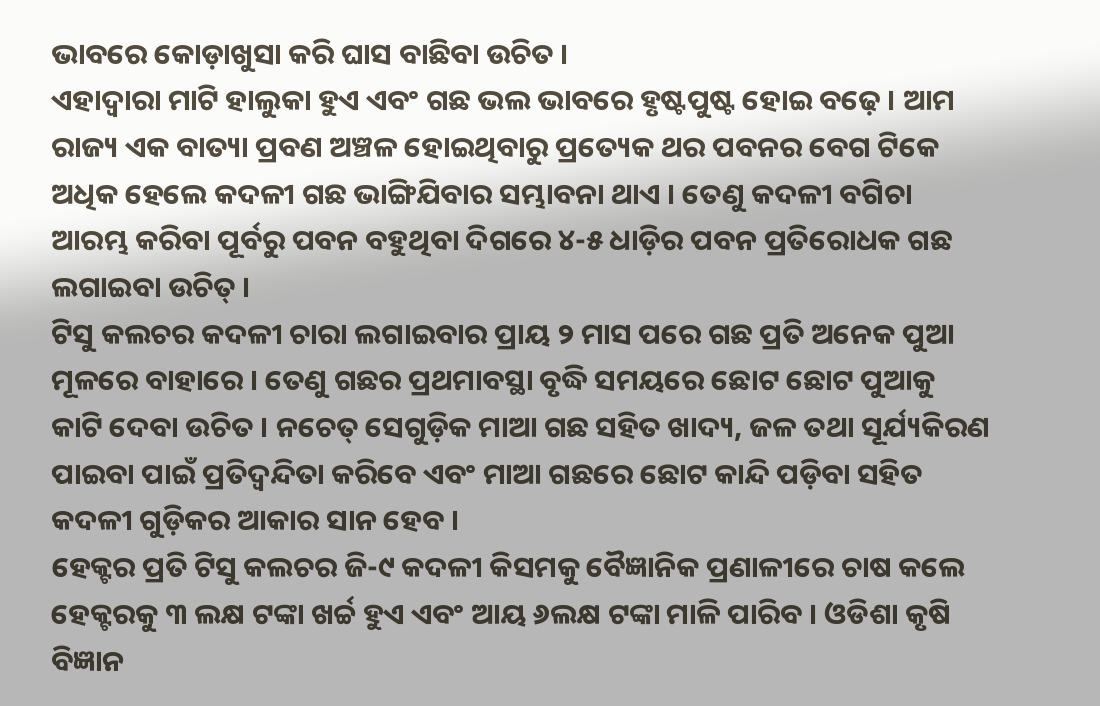ଭାବରେ କୋଡ଼ାଖୁସା କରି ଘାସ ବାଛିବା ଉଚିତ ।
ଏହାଦ୍ଵାରା ମାଟି ହାଲୁକା ହୁଏ ଏବଂ ଗଛ ଭଲ ଭାବରେ ହୃଷ୍ଟପୁଷ୍ଟ ହୋଇ ବଢ଼େ । ଆମ ରାଜ୍ୟ ଏକ ବାତ୍ୟା ପ୍ରବଣ ଅଞ୍ଚଳ ହୋଇଥିବାରୁ ପ୍ରତ୍ୟେକ ଥର ପବନର ବେଗ ଟିକେ ଅଧିକ ହେଲେ କଦଳୀ ଗଛ ଭାଙ୍ଗିଯିବାର ସମ୍ଭାବନା ଥାଏ । ତେଣୁ କଦଳୀ ବଗିଚା ଆରମ୍ଭ କରିବା ପୂର୍ବରୁ ପବନ ବହୁଥିବା ଦିଗରେ ୪-୫ ଧାଡ଼ିର ପବନ ପ୍ରତିରୋଧକ ଗଛ ଲଗାଇବା ଉଚିତ୍ ।
ଟିସୁ କଲଚର କଦଳୀ ଚାରା ଲଗାଇବାର ପ୍ରାୟ ୨ ମାସ ପରେ ଗଛ ପ୍ରତି ଅନେକ ପୁଆ ମୂଳରେ ବାହାରେ । ତେଣୁ ଗଛର ପ୍ରଥମାବସ୍ଥା ବୃଦ୍ଧି ସମୟରେ ଛୋଟ ଛୋଟ ପୁଆକୁ କାଟି ଦେବା ଉଚିତ । ନଚେତ୍ ସେଗୁଡ଼ିକ ମାଆ ଗଛ ସହିତ ଖାଦ୍ୟ, ଜଳ ତଥା ସୂର୍ଯ୍ୟକିରଣ ପାଇବା ପାଇଁ ପ୍ରତିଦ୍ଵନ୍ଦିତା କରିବେ ଏବଂ ମାଆ ଗଛରେ ଛୋଟ କାନ୍ଦି ପଡ଼ିବା ସହିତ କଦଳୀ ଗୁଡ଼ିକର ଆକାର ସାନ ହେବ ।
ହେକ୍ଟର ପ୍ରତି ଟିସୁ କଲଚର ଜି-୯ କଦଳୀ କିସମକୁ ବୈଜ୍ଞାନିକ ପ୍ରଣାଳୀରେ ଚାଷ କଲେ ହେକ୍ଟରକୁ ୩ ଲକ୍ଷ ଟଙ୍କା ଖର୍ଚ୍ଚ ହୁଏ ଏବଂ ଆୟ ୬ଲକ୍ଷ ଟଙ୍କା ମାଳି ପାରିବ । ଓଡିଶା କୃଷି ବିଜ୍ଞାନ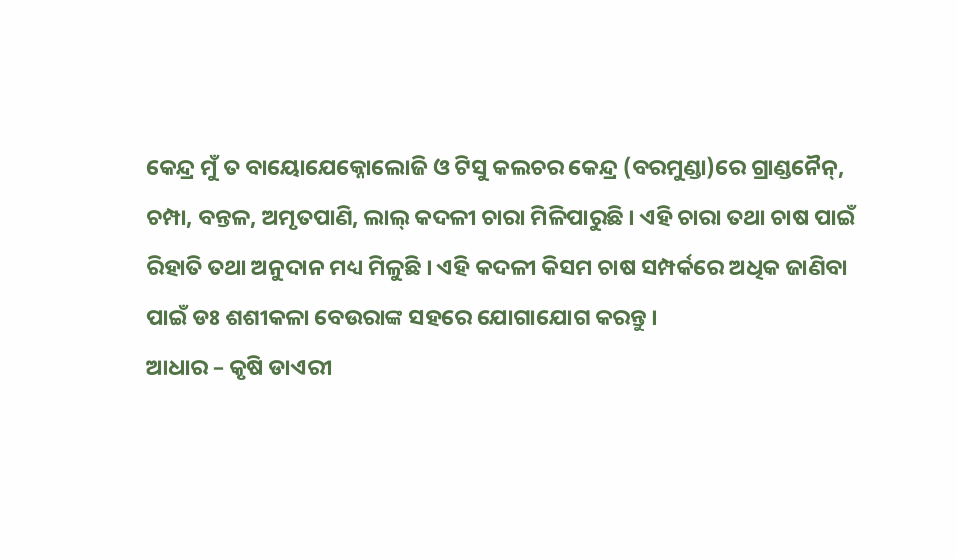କେନ୍ଦ୍ର ମୁଁ ତ ବାୟୋଯେକ୍ନୋଲୋଜି ଓ ଟିସୁ କଲଚର କେନ୍ଦ୍ର (ବରମୁଣ୍ଡା)ରେ ଗ୍ରାଣ୍ଡନୈନ୍, ଚମ୍ପା, ବନ୍ତଳ, ଅମୃତପାଣି, ଲାଲ୍ କଦଳୀ ଚାରା ମିଳିପାରୁଛି । ଏହି ଚାରା ତଥା ଚାଷ ପାଇଁ ରିହାତି ତଥା ଅନୁଦାନ ମଧ୍ୟ ମିଳୁଛି । ଏହି କଦଳୀ କିସମ ଚାଷ ସମ୍ପର୍କରେ ଅଧିକ ଜାଣିବା ପାଇଁ ଡଃ ଶଶୀକଳା ବେଉରାଙ୍କ ସହରେ ଯୋଗାଯୋଗ କରନ୍ତୁ ।
ଆଧାର – କୃଷି ଡାଏରୀ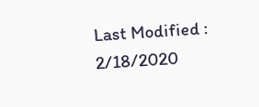Last Modified : 2/18/2020